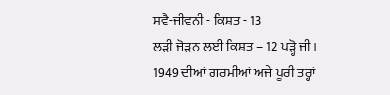ਸਵੈ-ਜੀਵਨੀ - ਕਿਸ਼ਤ - 13
ਲੜੀ ਜੋੜਨ ਲਈ ਕਿਸ਼ਤ – 12 ਪੜ੍ਹੋ ਜੀ।
1949 ਦੀਆਂ ਗਰਮੀਆਂ ਅਜੇ ਪੂਰੀ ਤਰ੍ਹਾਂ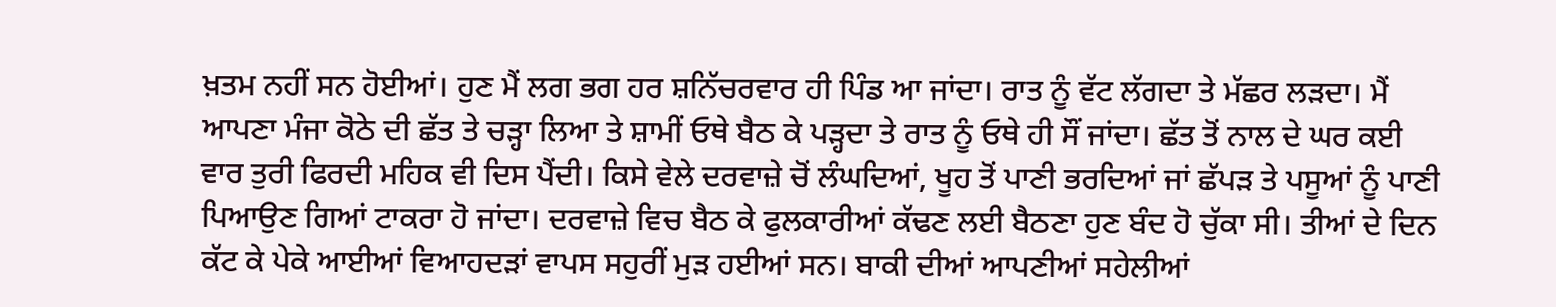ਖ਼ਤਮ ਨਹੀਂ ਸਨ ਹੋਈਆਂ। ਹੁਣ ਮੈਂ ਲਗ ਭਗ ਹਰ ਸ਼ਨਿੱਚਰਵਾਰ ਹੀ ਪਿੰਡ ਆ ਜਾਂਦਾ। ਰਾਤ ਨੂੰ ਵੱਟ ਲੱਗਦਾ ਤੇ ਮੱਛਰ ਲੜਦਾ। ਮੈਂ ਆਪਣਾ ਮੰਜਾ ਕੋਠੇ ਦੀ ਛੱਤ ਤੇ ਚੜ੍ਹਾ ਲਿਆ ਤੇ ਸ਼ਾਮੀਂ ਓਥੇ ਬੈਠ ਕੇ ਪੜ੍ਹਦਾ ਤੇ ਰਾਤ ਨੂੰ ਓਥੇ ਹੀ ਸੌਂ ਜਾਂਦਾ। ਛੱਤ ਤੋਂ ਨਾਲ ਦੇ ਘਰ ਕਈ ਵਾਰ ਤੁਰੀ ਫਿਰਦੀ ਮਹਿਕ ਵੀ ਦਿਸ ਪੈਂਦੀ। ਕਿਸੇ ਵੇਲੇ ਦਰਵਾਜ਼ੇ ਚੋਂ ਲੰਘਦਿਆਂ, ਖੂਹ ਤੋਂ ਪਾਣੀ ਭਰਦਿਆਂ ਜਾਂ ਛੱਪੜ ਤੇ ਪਸੂਆਂ ਨੂੰ ਪਾਣੀ ਪਿਆਉਣ ਗਿਆਂ ਟਾਕਰਾ ਹੋ ਜਾਂਦਾ। ਦਰਵਾਜ਼ੇ ਵਿਚ ਬੈਠ ਕੇ ਫੁਲਕਾਰੀਆਂ ਕੱਢਣ ਲਈ ਬੈਠਣਾ ਹੁਣ ਬੰਦ ਹੋ ਚੁੱਕਾ ਸੀ। ਤੀਆਂ ਦੇ ਦਿਨ ਕੱਟ ਕੇ ਪੇਕੇ ਆਈਆਂ ਵਿਆਹਦੜਾਂ ਵਾਪਸ ਸਹੁਰੀਂ ਮੁੜ ਹਈਆਂ ਸਨ। ਬਾਕੀ ਦੀਆਂ ਆਪਣੀਆਂ ਸਹੇਲੀਆਂ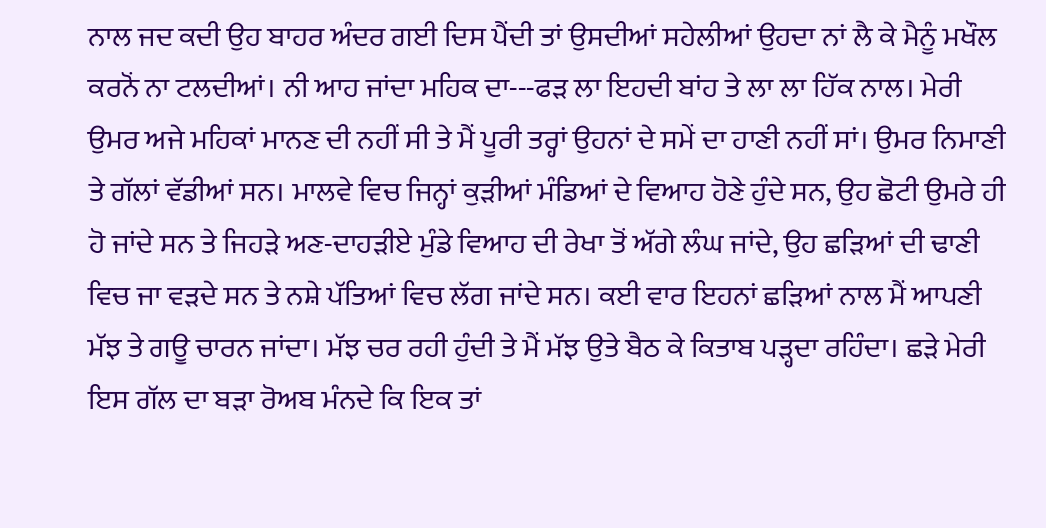ਨਾਲ ਜਦ ਕਦੀ ਉਹ ਬਾਹਰ ਅੰਦਰ ਗਈ ਦਿਸ ਪੈਂਦੀ ਤਾਂ ਉਸਦੀਆਂ ਸਹੇਲੀਆਂ ਉਹਦਾ ਨਾਂ ਲੈ ਕੇ ਮੈਨੂੰ ਮਖੌਲ ਕਰਨੋਂ ਨਾ ਟਲਦੀਆਂ। ਨੀ ਆਹ ਜਾਂਦਾ ਮਹਿਕ ਦਾ---ਫੜ ਲਾ ਇਹਦੀ ਬਾਂਹ ਤੇ ਲਾ ਲਾ ਹਿੱਕ ਨਾਲ। ਮੇਰੀ ਉਮਰ ਅਜੇ ਮਹਿਕਾਂ ਮਾਨਣ ਦੀ ਨਹੀਂ ਸੀ ਤੇ ਮੈਂ ਪੂਰੀ ਤਰ੍ਹਾਂ ਉਹਨਾਂ ਦੇ ਸਮੇਂ ਦਾ ਹਾਣੀ ਨਹੀਂ ਸਾਂ। ਉਮਰ ਨਿਮਾਣੀ ਤੇ ਗੱਲਾਂ ਵੱਡੀਆਂ ਸਨ। ਮਾਲਵੇ ਵਿਚ ਜਿਨ੍ਹਾਂ ਕੁੜੀਆਂ ਮੰਡਿਆਂ ਦੇ ਵਿਆਹ ਹੋਣੇ ਹੁੰਦੇ ਸਨ, ਉਹ ਛੋਟੀ ਉਮਰੇ ਹੀ ਹੋ ਜਾਂਦੇ ਸਨ ਤੇ ਜਿਹੜੇ ਅਣ-ਦਾਹੜੀਏ ਮੁੰਡੇ ਵਿਆਹ ਦੀ ਰੇਖਾ ਤੋਂ ਅੱਗੇ ਲੰਘ ਜਾਂਦੇ, ਉਹ ਛੜਿਆਂ ਦੀ ਢਾਣੀ ਵਿਚ ਜਾ ਵੜਦੇ ਸਨ ਤੇ ਨਸ਼ੇ ਪੱਤਿਆਂ ਵਿਚ ਲੱਗ ਜਾਂਦੇ ਸਨ। ਕਈ ਵਾਰ ਇਹਨਾਂ ਛੜਿਆਂ ਨਾਲ ਮੈਂ ਆਪਣੀ ਮੱਝ ਤੇ ਗਊ ਚਾਰਨ ਜਾਂਦਾ। ਮੱਝ ਚਰ ਰਹੀ ਹੁੰਦੀ ਤੇ ਮੈਂ ਮੱਝ ਉਤੇ ਬੈਠ ਕੇ ਕਿਤਾਬ ਪੜ੍ਹਦਾ ਰਹਿੰਦਾ। ਛੜੇ ਮੇਰੀ ਇਸ ਗੱਲ ਦਾ ਬੜਾ ਰੋਅਬ ਮੰਨਦੇ ਕਿ ਇਕ ਤਾਂ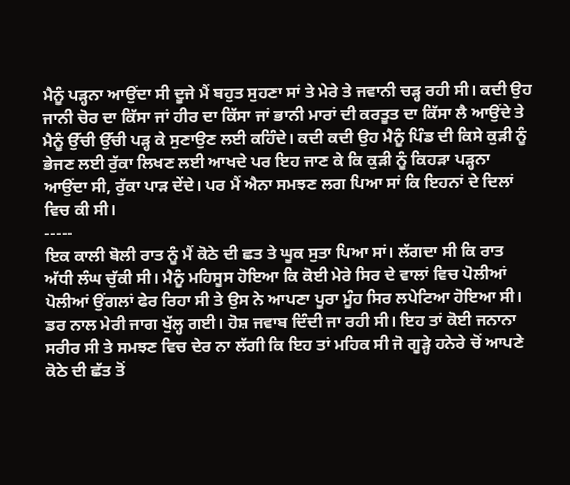ਮੈਨੂੰ ਪੜ੍ਹਨਾ ਆਉਂਦਾ ਸੀ ਦੂਜੇ ਮੈਂ ਬਹੁਤ ਸੁਹਣਾ ਸਾਂ ਤੇ ਮੇਰੇ ਤੇ ਜਵਾਨੀ ਚੜ੍ਹ ਰਹੀ ਸੀ। ਕਦੀ ਉਹ ਜਾਨੀ ਚੋਰ ਦਾ ਕਿੱਸਾ ਜਾਂ ਹੀਰ ਦਾ ਕਿੱਸਾ ਜਾਂ ਭਾਨੀ ਮਾਰਾਂ ਦੀ ਕਰਤੂਤ ਦਾ ਕਿੱਸਾ ਲੈ ਆਉਂਦੇ ਤੇ ਮੈਨੂੰ ਉੱਚੀ ਉੱਚੀ ਪੜ੍ਹ ਕੇ ਸੁਣਾਉਣ ਲਈ ਕਹਿੰਦੇ। ਕਦੀ ਕਦੀ ਉਹ ਮੈਨੂੰ ਪਿੰਡ ਦੀ ਕਿਸੇ ਕੁੜੀ ਨੂੰ ਭੇਜਣ ਲਈ ਰੁੱਕਾ ਲਿਖਣ ਲਈ ਆਖਦੇ ਪਰ ਇਹ ਜਾਣ ਕੇ ਕਿ ਕੁੜੀ ਨੂੰ ਕਿਹੜਾ ਪੜ੍ਹਨਾ ਆਉਂਦਾ ਸੀ, ਰੁੱਕਾ ਪਾੜ ਦੇਂਦੇ। ਪਰ ਮੈਂ ਐਨਾ ਸਮਝਣ ਲਗ ਪਿਆ ਸਾਂ ਕਿ ਇਹਨਾਂ ਦੇ ਦਿਲਾਂ ਵਿਚ ਕੀ ਸੀ।
-----
ਇਕ ਕਾਲੀ ਬੋਲੀ ਰਾਤ ਨੂੰ ਮੈਂ ਕੋਠੇ ਦੀ ਛਤ ਤੇ ਘੂਕ ਸੁਤਾ ਪਿਆ ਸਾਂ। ਲੱਗਦਾ ਸੀ ਕਿ ਰਾਤ ਅੱਧੀ ਲੰਘ ਚੁੱਕੀ ਸੀ। ਮੈਨੂੰ ਮਹਿਸੂਸ ਹੋਇਆ ਕਿ ਕੋਈ ਮੇਰੇ ਸਿਰ ਦੇ ਵਾਲਾਂ ਵਿਚ ਪੋਲੀਆਂ ਪੋਲੀਆਂ ਉਂਗਲਾਂ ਫੇਰ ਰਿਹਾ ਸੀ ਤੇ ਉਸ ਨੇ ਆਪਣਾ ਪੂਰਾ ਮੂੰਹ ਸਿਰ ਲਪੇਟਿਆ ਹੋਇਆ ਸੀ। ਡਰ ਨਾਲ ਮੇਰੀ ਜਾਗ ਖੁੱਲ੍ਹ ਗਈ। ਹੋਸ਼ ਜਵਾਬ ਦਿੰਦੀ ਜਾ ਰਹੀ ਸੀ। ਇਹ ਤਾਂ ਕੋਈ ਜਨਾਨਾ ਸਰੀਰ ਸੀ ਤੇ ਸਮਝਣ ਵਿਚ ਦੇਰ ਨਾ ਲੱਗੀ ਕਿ ਇਹ ਤਾਂ ਮਹਿਕ ਸੀ ਜੋ ਗੂੜ੍ਹੇ ਹਨੇਰੇ ਚੋਂ ਆਪਣੇ ਕੋਠੇ ਦੀ ਛੱਤ ਤੋਂ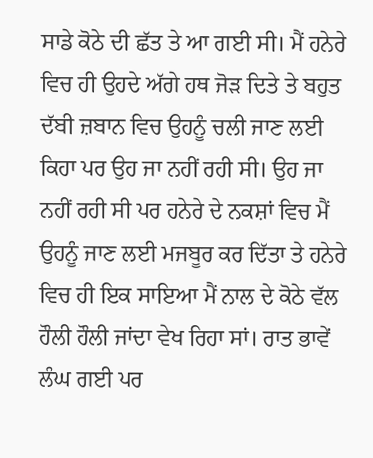ਸਾਡੇ ਕੋਠੇ ਦੀ ਛੱਤ ਤੇ ਆ ਗਈ ਸੀ। ਮੈਂ ਹਨੇਰੇ ਵਿਚ ਹੀ ਉਹਦੇ ਅੱਗੇ ਹਥ ਜੋੜ ਦਿਤੇ ਤੇ ਬਹੁਤ ਦੱਬੀ ਜ਼ਬਾਨ ਵਿਚ ਉਹਨੂੰ ਚਲੀ ਜਾਣ ਲਈ ਕਿਹਾ ਪਰ ਉਹ ਜਾ ਨਹੀਂ ਰਹੀ ਸੀ। ਉਹ ਜਾ ਨਹੀਂ ਰਹੀ ਸੀ ਪਰ ਹਨੇਰੇ ਦੇ ਨਕਸ਼ਾਂ ਵਿਚ ਮੈਂ ਉਹਨੂੰ ਜਾਣ ਲਈ ਮਜਬੂਰ ਕਰ ਦਿੱਤਾ ਤੇ ਹਨੇਰੇ ਵਿਚ ਹੀ ਇਕ ਸਾਇਆ ਮੈਂ ਨਾਲ ਦੇ ਕੋਠੇ ਵੱਲ ਹੌਲੀ ਹੌਲੀ ਜਾਂਦਾ ਵੇਖ ਰਿਹਾ ਸਾਂ। ਰਾਤ ਭਾਵੇਂ ਲੰਘ ਗਈ ਪਰ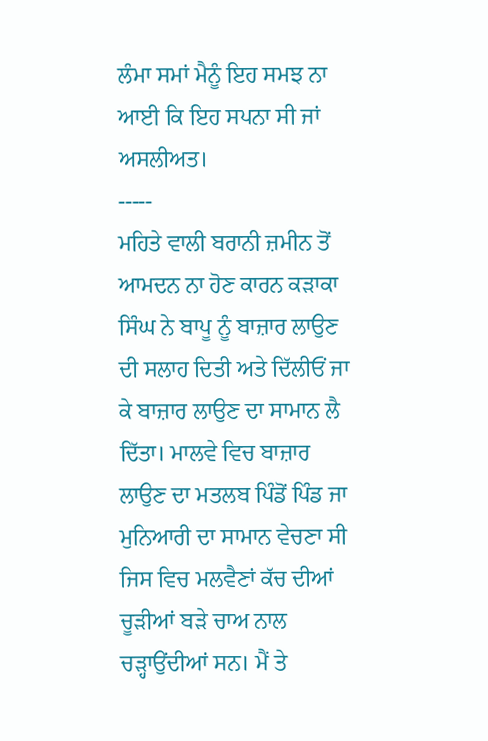ਲੰਮਾ ਸਮਾਂ ਮੈਨੂੰ ਇਹ ਸਮਝ ਨਾ ਆਈ ਕਿ ਇਹ ਸਪਨਾ ਸੀ ਜਾਂ ਅਸਲੀਅਤ।
-----
ਮਹਿਤੇ ਵਾਲੀ ਬਰਾਨੀ ਜ਼ਮੀਨ ਤੋਂ ਆਮਦਨ ਨਾ ਹੋਣ ਕਾਰਨ ਕੜਾਕਾ ਸਿੰਘ ਨੇ ਬਾਪੂ ਨੂੰ ਬਾਜ਼ਾਰ ਲਾਉਣ ਦੀ ਸਲਾਹ ਦਿਤੀ ਅਤੇ ਦਿੱਲੀਓਂ ਜਾ ਕੇ ਬਾਜ਼ਾਰ ਲਾਉਣ ਦਾ ਸਾਮਾਨ ਲੈ ਦਿੱਤਾ। ਮਾਲਵੇ ਵਿਚ ਬਾਜ਼ਾਰ ਲਾਉਣ ਦਾ ਮਤਲਬ ਪਿੰਡੋਂ ਪਿੰਡ ਜਾ ਮੁਨਿਆਰੀ ਦਾ ਸਾਮਾਨ ਵੇਚਣਾ ਸੀ ਜਿਸ ਵਿਚ ਮਲਵੈਣਾਂ ਕੱਚ ਦੀਆਂ ਚੂੜੀਆਂ ਬੜੇ ਚਾਅ ਨਾਲ ਚੜ੍ਹਾਉਂਦੀਆਂ ਸਨ। ਮੈਂ ਤੇ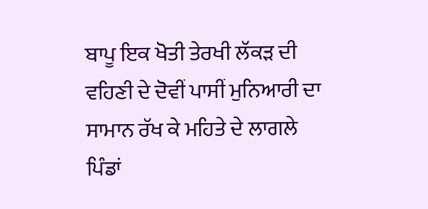ਬਾਪੂ ਇਕ ਖੋਤੀ ਤੇਰਖੀ ਲੱਕੜ ਦੀ ਵਹਿਣੀ ਦੇ ਦੋਵੀਂ ਪਾਸੀਂ ਮੁਨਿਆਰੀ ਦਾ ਸਾਮਾਨ ਰੱਖ ਕੇ ਮਹਿਤੇ ਦੇ ਲਾਗਲੇ ਪਿੰਡਾਂ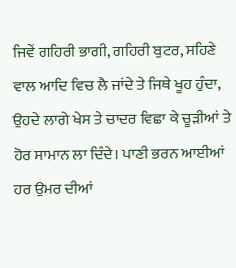ਜਿਵੇਂ ਗਹਿਰੀ ਭਾਗੀ, ਗਹਿਰੀ ਬੁਟਰ, ਸਹਿਣੇ ਵਾਲ ਆਦਿ ਵਿਚ ਲੈ ਜਾਂਦੇ ਤੇ ਜਿਥੇ ਖੂਹ ਹੁੰਦਾ, ਉਹਦੇ ਲਾਗੇ ਖੇਸ ਤੇ ਚਾਦਰ ਵਿਛਾ ਕੇ ਚੂੜੀਆਂ ਤੇ ਹੋਰ ਸਾਮਾਨ ਲਾ ਦਿੰਦੇ। ਪਾਣੀ ਭਰਨ ਆਈਆਂ ਹਰ ਉਮਰ ਦੀਆਂ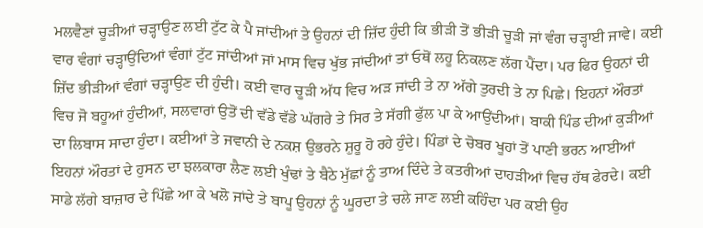ਮਲਵੈਣਾਂ ਚੂੜੀਆਂ ਚੜ੍ਹਾਉਣ ਲਈ ਟੁੱਟ ਕੇ ਪੈ ਜਾਂਦੀਆਂ ਤੇ ਉਹਨਾਂ ਦੀ ਜ਼ਿੱਦ ਹੁੰਦੀ ਕਿ ਭੀੜੀ ਤੋਂ ਭੀੜੀ ਚੂੜੀ ਜਾਂ ਵੰਗ ਚੜ੍ਹਾਈ ਜਾਵੇ। ਕਈ ਵਾਰ ਵੰਗਾਂ ਚੜ੍ਹਾਉਂਦਿਆਂ ਵੰਗਾਂ ਟੁੱਟ ਜਾਂਦੀਆਂ ਜਾਂ ਮਾਸ ਵਿਚ ਖੁੱਭ ਜਾਂਦੀਆਂ ਤਾਂ ਓਥੋਂ ਲਹੂ ਨਿਕਲਣ ਲੱਗ ਪੈਂਦਾ। ਪਰ ਫਿਰ ਉਹਨਾਂ ਦੀ ਜ਼ਿੱਦ ਭੀੜੀਆਂ ਵੰਗਾਂ ਚੜ੍ਹਾਉਣ ਦੀ ਹੁੰਦੀ। ਕਈ ਵਾਰ ਚੂੜੀ ਅੱਧ ਵਿਚ ਅੜ ਜਾਂਦੀ ਤੇ ਨਾ ਅੱਗੇ ਤੁਰਦੀ ਤੇ ਨਾ ਪਿਛੇ। ਇਹਨਾਂ ਔਰਤਾਂ ਵਿਚ ਜੋ ਬਹੂਆਂ ਹੁੰਦੀਆਂ, ਸਲਵਾਰਾਂ ਉਤੋਂ ਦੀ ਵੱਡੇ ਵੱਡੇ ਘੱਗਰੇ ਤੇ ਸਿਰ ਤੇ ਸੱਗੀ ਫੁੱਲ ਪਾ ਕੇ ਆਉਂਦੀਆਂ। ਬਾਕੀ ਪਿੰਡ ਦੀਆਂ ਕੁੜੀਆਂ ਦਾ ਲਿਬਾਸ ਸਾਦਾ ਹੁੰਦਾ। ਕਈਆਂ ਤੇ ਜਵਾਨੀ ਦੇ ਨਕਸ਼ ਉਭਰਨੇ ਸ਼ੁਰੂ ਹੋ ਰਹੇ ਹੁੰਦੇ। ਪਿੰਡਾਂ ਦੇ ਚੋਬਰ ਖੂਹਾਂ ਤੋਂ ਪਾਣੀ ਭਰਨ ਆਈਆਂ ਇਹਨਾਂ ਔਰਤਾਂ ਦੇ ਹੁਸਨ ਦਾ ਝਲਕਾਰਾ ਲੈਣ ਲਈ ਖੁੰਢਾਂ ਤੇ ਬੈਠੇ ਮੁੱਛਾਂ ਨੂੰ ਤਾਅ ਦਿੰਦੇ ਤੇ ਕਤਰੀਆਂ ਦਾਹੜੀਆਂ ਵਿਚ ਹੱਥ ਫੇਰਦੇ। ਕਈ ਸਾਡੇ ਲੱਗੇ ਬਾਜ਼ਾਰ ਦੇ ਪਿੱਛੇ ਆ ਕੇ ਖਲੋ ਜਾਂਦੇ ਤੇ ਬਾਪੂ ਉਹਨਾਂ ਨੂੰ ਘੂਰਦਾ ਤੇ ਚਲੇ ਜਾਣ ਲਈ ਕਹਿੰਦਾ ਪਰ ਕਈ ਉਹ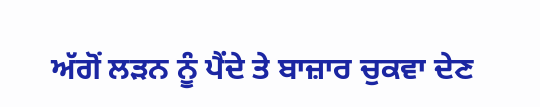ਅੱਗੋਂ ਲੜਨ ਨੂੰ ਪੈਂਦੇ ਤੇ ਬਾਜ਼ਾਰ ਚੁਕਵਾ ਦੇਣ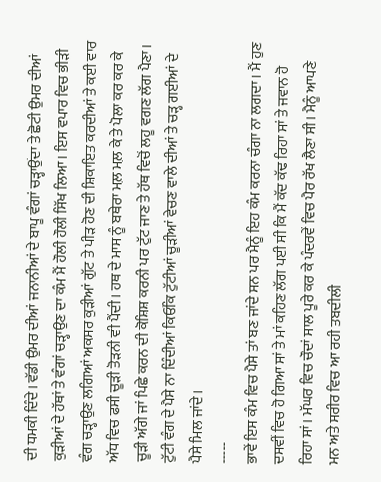ਦੀ ਧਮਕੀ ਦਿੰਦੇ। ਵੱਡੀ ਉਮਰ ਦੀਆਂ ਜਨਾਨੀਆਂ ਦੇ ਬਾਪੂ ਵੰਗਾਂ ਚੜ੍ਹਾਉਂਦਾ ਤੇ ਛੋਟੀ ਉਮਰ ਦੀਆਂ ਕੁੜੀਆਂ ਦੇ ਹੱਥਾਂ ਤੇ ਵੰਗਾਂ ਚੜ੍ਹਾਉਣ ਦਾ ਕੰਮ ਮੈਂ ਹੌਲੀ ਹੌਲੀ ਸਿੱਖ ਲਿਆ। ਇਸ ਵਪਾਰ ਵਿਚ ਭੀੜੀ ਵੰਗ ਚੜ੍ਹਾਉਣ ਲਗਿਆਂ ਅਕਸਰ ਕੁੜੀਆਂ ਗੁੱਟ ਤੇ ਪੀੜ ਹੋਣ ਦੀ ਸ਼ਿਕਾਇਤ ਕਰਦੀਆਂ ਤੇ ਕਈ ਵਾਰ ਅੱਧ ਵਿਚ ਫਸੀ ਚੂੜੀ ਤੋੜਨੀ ਵੀ ਪੈਂਦੀ। ਹਥ ਦੇ ਮਾਸ ਨੂੰ ਬਥੇਰਾ ਮਲ਼ ਮਲ਼ ਕੇ ਤੇ ਪੋਲਾ ਕਰ ਕਰ ਕੇ ਚੂੜੀ ਅੱਗੇ ਜਾਂ ਪਿਛੇ ਕਰਨ ਦੀ ਕੋਸ਼ਿਸ਼ ਕਰਨੀ ਪਰ ਟੁੱਟ ਜਾਣ ਤੇ ਹੱਥ ਵਿਚੋਂ ਲਹੂ ਵਗਣ ਲੱਗ ਪੈਣਾ। ਟੁੱਟੀ ਵੰਗ ਦੇ ਪੈਸੇ ਨਾ ਦਿੰਦੀਆਂ ਕਿਓਂਕਿ ਟੁੱਟੀਆਂ ਚੂੜੀਆਂ ਵੇਚਣ ਵਾਲੇ ਦੀਆਂ ਤੇ ਚੜ੍ਹ ਗਈਆਂ ਦੇ ਪੈਸੇ ਮਿਲ ਜਾਂਦੇ।
-----
ਭਾਵੇਂ ਇਸ ਕੰਮ ਵਿਚ ਪੈਸੇ ਤਾਂ ਬਣ ਜਾਂਦੇ ਸਨ ਪਰ ਮੈਨੂੰ ਇਹ ਕੰਮ ਕਰਨਾ ਚੰਗਾ ਨਾ ਲਗਦਾ। ਮੈਂ ਹੁਣ ਦਸਵੀਂ ਵਿਚ ਹੋ ਗਿਆ ਸਾਂ ਤੇ ਮਾਂ ਕਹਿਣ ਲੱਗ ਪਈ ਸੀ ਕਿ ਮੈਂ ਕੱਦ ਕੱਢ ਰਿਹਾ ਸਾਂ ਤੇ ਜਵਾਨ ਹੋ ਰਿਹਾ ਸਾਂ। ਮੱਘਰ ਵਿਚ ਚੌਦਾਂ ਸਾਲ ਪੂਰੇ ਕਰ ਕੇ ਪੰਦਰਵੇਂ ਵਿਚ ਪੈਰ ਰੱਖ ਲੈਣਾ ਸੀ। ਮੈਨੂੰ ਆਪਣੇ ਮਨ ਅਤੇ ਸਰੀਰ ਵਿਚ ਆ ਰਹੀ ਤਬਦੀਲੀ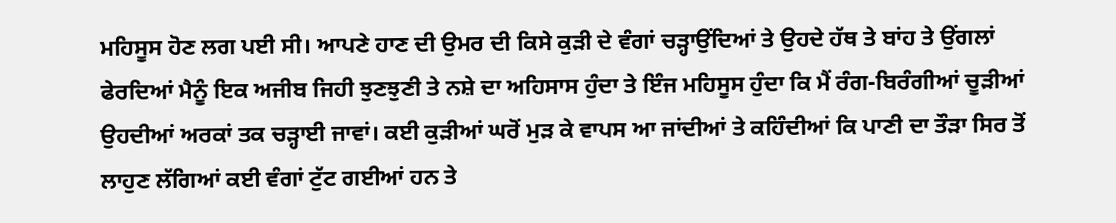ਮਹਿਸੂਸ ਹੋਣ ਲਗ ਪਈ ਸੀ। ਆਪਣੇ ਹਾਣ ਦੀ ਉਮਰ ਦੀ ਕਿਸੇ ਕੁੜੀ ਦੇ ਵੰਗਾਂ ਚੜ੍ਹਾਉਂਦਿਆਂ ਤੇ ਉਹਦੇ ਹੱਥ ਤੇ ਬਾਂਹ ਤੇ ਉਂਗਲਾਂ ਫੇਰਦਿਆਂ ਮੈਨੂੰ ਇਕ ਅਜੀਬ ਜਿਹੀ ਝੁਣਝੁਣੀ ਤੇ ਨਸ਼ੇ ਦਾ ਅਹਿਸਾਸ ਹੁੰਦਾ ਤੇ ਇੰਜ ਮਹਿਸੂਸ ਹੁੰਦਾ ਕਿ ਮੈਂ ਰੰਗ-ਬਿਰੰਗੀਆਂ ਚੂੜੀਆਂ ਉਹਦੀਆਂ ਅਰਕਾਂ ਤਕ ਚੜ੍ਹਾਈ ਜਾਵਾਂ। ਕਈ ਕੁੜੀਆਂ ਘਰੋਂ ਮੁੜ ਕੇ ਵਾਪਸ ਆ ਜਾਂਦੀਆਂ ਤੇ ਕਹਿੰਦੀਆਂ ਕਿ ਪਾਣੀ ਦਾ ਤੌੜਾ ਸਿਰ ਤੋਂ ਲਾਹੁਣ ਲੱਗਿਆਂ ਕਈ ਵੰਗਾਂ ਟੁੱਟ ਗਈਆਂ ਹਨ ਤੇ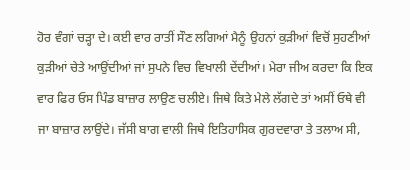ਹੋਰ ਵੰਗਾਂ ਚੜ੍ਹਾ ਦੇ। ਕਈ ਵਾਰ ਰਾਤੀਂ ਸੌਣ ਲਗਿਆਂ ਮੈਨੂੰ ਉਹਨਾਂ ਕੁੜੀਆਂ ਵਿਚੋਂ ਸੁਹਣੀਆਂ ਕੁੜੀਆਂ ਚੇਤੇ ਆਉਂਦੀਆਂ ਜਾਂ ਸੁਪਨੇ ਵਿਚ ਵਿਖਾਲੀ ਦੇਂਦੀਆਂ। ਮੇਰਾ ਜੀਅ ਕਰਦਾ ਕਿ ਇਕ ਵਾਰ ਫਿਰ ਓਸ ਪਿੰਡ ਬਾਜ਼ਾਰ ਲਾਉਣ ਚਲੀਏ। ਜਿਥੇ ਕਿਤੇ ਮੇਲੇ ਲੱਗਦੇ ਤਾਂ ਅਸੀਂ ਓਥੇ ਵੀ ਜਾ ਬਾਜ਼ਾਰ ਲਾਉਂਦੇ। ਜੱਸੀ ਬਾਗ ਵਾਲੀ ਜਿਥੇ ਇਤਿਹਾਸਿਕ ਗੁਰਦਵਾਰਾ ਤੇ ਤਲਾਅ ਸੀ,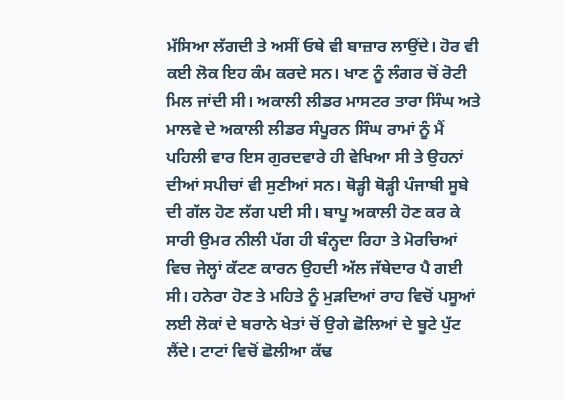ਮੱਸਿਆ ਲੱਗਦੀ ਤੇ ਅਸੀਂ ਓਥੇ ਵੀ ਬਾਜ਼ਾਰ ਲਾਉਂਦੇ। ਹੋਰ ਵੀ ਕਈ ਲੋਕ ਇਹ ਕੰਮ ਕਰਦੇ ਸਨ। ਖਾਣ ਨੂੰ ਲੰਗਰ ਚੋਂ ਰੋਟੀ ਮਿਲ ਜਾਂਦੀ ਸੀ। ਅਕਾਲੀ ਲੀਡਰ ਮਾਸਟਰ ਤਾਰਾ ਸਿੰਘ ਅਤੇ ਮਾਲਵੇ ਦੇ ਅਕਾਲੀ ਲੀਡਰ ਸੰਪੂਰਨ ਸਿੰਘ ਰਾਮਾਂ ਨੂੰ ਮੈਂ ਪਹਿਲੀ ਵਾਰ ਇਸ ਗੁਰਦਵਾਰੇ ਹੀ ਵੇਖਿਆ ਸੀ ਤੇ ਉਹਨਾਂ ਦੀਆਂ ਸਪੀਚਾਂ ਵੀ ਸੁਣੀਆਂ ਸਨ। ਥੋੜ੍ਹੀ ਥੋੜ੍ਹੀ ਪੰਜਾਬੀ ਸੂਬੇ ਦੀ ਗੱਲ ਹੋਣ ਲੱਗ ਪਈ ਸੀ। ਬਾਪੂ ਅਕਾਲੀ ਹੋਣ ਕਰ ਕੇ ਸਾਰੀ ਉਮਰ ਨੀਲੀ ਪੱਗ ਹੀ ਬੰਨ੍ਹਦਾ ਰਿਹਾ ਤੇ ਮੋਰਚਿਆਂ ਵਿਚ ਜੇਲ੍ਹਾਂ ਕੱਟਣ ਕਾਰਨ ਉਹਦੀ ਅੱਲ ਜੱਥੇਦਾਰ ਪੈ ਗਈ ਸੀ। ਹਨੇਰਾ ਹੋਣ ਤੇ ਮਹਿਤੇ ਨੂੰ ਮੁੜਦਿਆਂ ਰਾਹ ਵਿਚੋਂ ਪਸੂਆਂ ਲਈ ਲੋਕਾਂ ਦੇ ਬਰਾਨੇ ਖੇਤਾਂ ਚੋਂ ਉਗੇ ਛੋਲਿਆਂ ਦੇ ਬੂਟੇ ਪੁੱਟ ਲੈਂਦੇ। ਟਾਟਾਂ ਵਿਚੋਂ ਛੋਲੀਆ ਕੱਢ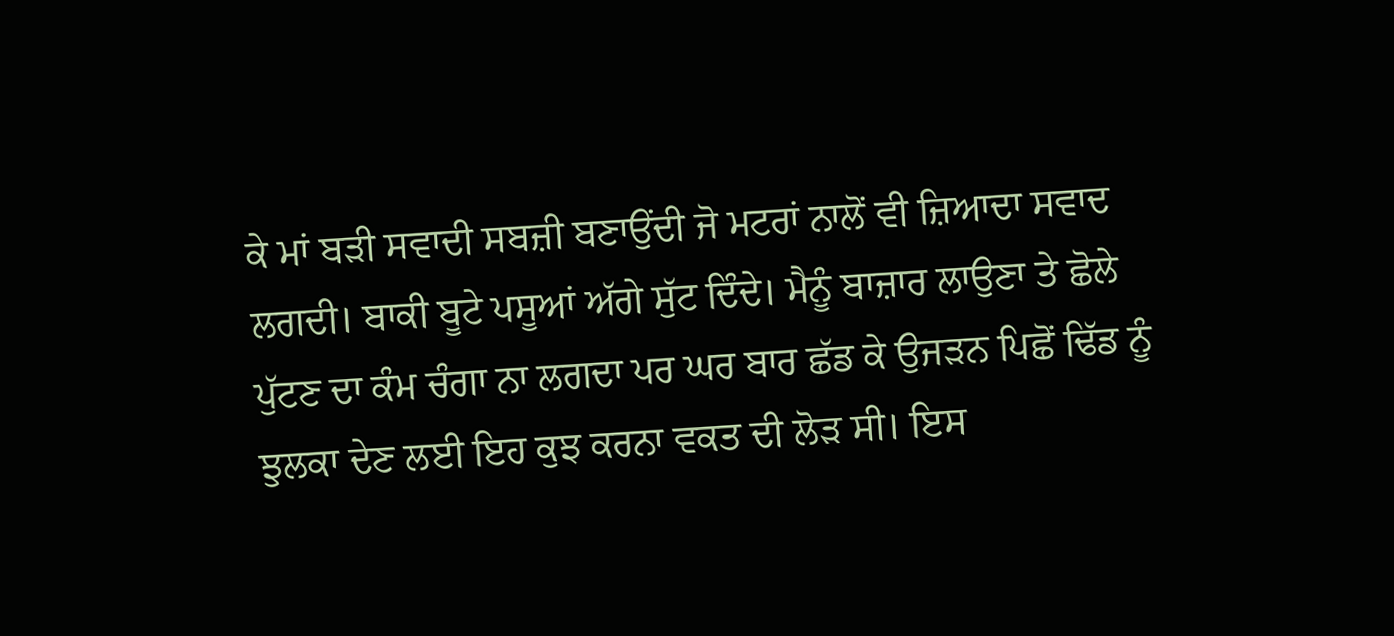ਕੇ ਮਾਂ ਬੜੀ ਸਵਾਦੀ ਸਬਜ਼ੀ ਬਣਾਉਂਦੀ ਜੋ ਮਟਰਾਂ ਨਾਲੋਂ ਵੀ ਜ਼ਿਆਦਾ ਸਵਾਦ ਲਗਦੀ। ਬਾਕੀ ਬੂਟੇ ਪਸੂਆਂ ਅੱਗੇ ਸੁੱਟ ਦਿੰਦੇ। ਮੈਨੂੰ ਬਾਜ਼ਾਰ ਲਾਉਣਾ ਤੇ ਛੋਲੇ ਪੁੱਟਣ ਦਾ ਕੰਮ ਚੰਗਾ ਨਾ ਲਗਦਾ ਪਰ ਘਰ ਬਾਰ ਛੱਡ ਕੇ ਉਜੜਨ ਪਿਛੋਂ ਢਿੱਡ ਨੂੰ ਝੁਲਕਾ ਦੇਣ ਲਈ ਇਹ ਕੁਝ ਕਰਨਾ ਵਕਤ ਦੀ ਲੋੜ ਸੀ। ਇਸ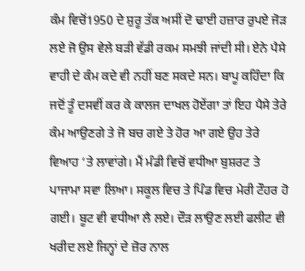ਕੰਮ ਵਿਚੋਂ1950 ਦੇ ਸ਼ੁਰੂ ਤੱਕ ਅਸੀਂ ਦੋ ਢਾਈ ਹਜ਼ਾਰ ਰੁਪਏ ਜੋੜ ਲਏ ਜੋ ਉਸ ਵੇਲੇ ਬੜੀ ਵੱਡੀ ਰਕਮ ਸਮਝੀ ਜਾਂਦੀ ਸੀ। ਏਨੇ ਪੈਸੇ ਵਾਹੀ ਦੇ ਕੰਮ ਕਦੇ ਵੀ ਨਹੀਂ ਬਣ ਸਕਦੇ ਸਨ। ਬਾਪੂ ਕਹਿੰਦਾ ਕਿ ਜਦੋਂ ਤੂੰ ਦਸਵੀਂ ਕਰ ਕੇ ਕਾਲਜ ਦਾਖਲ ਹੋਏਂਗਾ ਤਾਂ ਇਹ ਪੈਸੇ ਤੇਰੇ ਕੰਮ ਆਉਣਗੇ ਤੇ ਜੋ ਬਚ ਗਏ ਤੇ ਹੋਰ ਆ ਗਏ ਉਹ ਤੇਰੇ ਵਿਆਹ ‘ਤੇ ਲਾਵਾਂਗੇ। ਮੈਂ ਮੰਡੀ ਵਿਚੋਂ ਵਧੀਆ ਬੁਸ਼ਰਟ ਤੇ ਪਾਜਾਮਾ ਸਵਾ ਲਿਆ। ਸਕੂਲ ਵਿਚ ਤੇ ਪਿੰਡ ਵਿਚ ਮੇਰੀ ਟੌਹਰ ਹੋ ਗਈ। ਬੂਟ ਵੀ ਵਧੀਆ ਲੈ ਲਏ। ਦੌੜ ਲਾਉਣ ਲਈ ਫਲੀਟ ਵੀ ਖਰੀਦ ਲਏ ਜਿਨ੍ਹਾਂ ਦੇ ਜ਼ੋਰ ਨਾਲ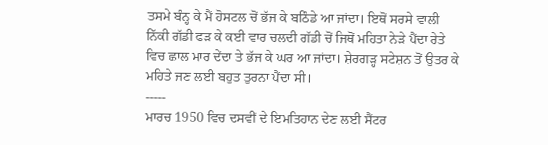ਤਸਮੇ ਬੰਨ੍ਹ ਕੇ ਮੈਂ ਹੋਸਟਲ ਚੋਂ ਭੱਜ ਕੇ ਬਠਿੰਡੇ ਆ ਜਾਂਦਾ। ਇਥੋਂ ਸਰਸੇ ਵਾਲੀ ਨਿੱਕੀ ਗੱਡੀ ਫੜ ਕੇ ਕਈ ਵਾਰ ਚਲਦੀ ਗੱਡੀ ਚੋਂ ਜਿਥੋਂ ਮਹਿਤਾ ਨੇੜੇ ਪੈਂਦਾ ਰੇਤੇ ਵਿਚ ਛਾਲ ਮਾਰ ਦੇਂਦਾ ਤੇ ਭੱਜ ਕੇ ਘਰ ਆ ਜਾਂਦਾ। ਸ਼ੇਰਗੜ੍ਹ ਸਟੇਸ਼ਨ ਤੋਂ ਉਤਰ ਕੇ ਮਹਿਤੇ ਜਣ ਲਈ ਬਹੁਤ ਤੁਰਨਾ ਪੈਂਦਾ ਸੀ।
-----
ਮਾਰਚ 1950 ਵਿਚ ਦਸਵੀਂ ਦੇ ਇਮਤਿਹਾਨ ਦੇਣ ਲਈ ਸੈਂਟਰ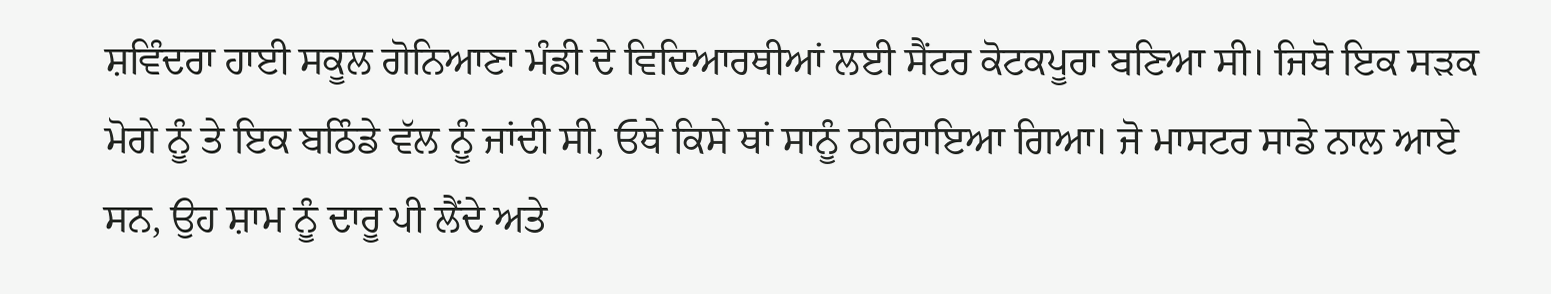ਸ਼ਵਿੰਦਰਾ ਹਾਈ ਸਕੂਲ ਗੋਨਿਆਣਾ ਮੰਡੀ ਦੇ ਵਿਦਿਆਰਥੀਆਂ ਲਈ ਸੈਂਟਰ ਕੋਟਕਪੂਰਾ ਬਣਿਆ ਸੀ। ਜਿਥੋ ਇਕ ਸੜਕ ਮੋਗੇ ਨੂੰ ਤੇ ਇਕ ਬਠਿੰਡੇ ਵੱਲ ਨੂੰ ਜਾਂਦੀ ਸੀ, ਓਥੇ ਕਿਸੇ ਥਾਂ ਸਾਨੂੰ ਠਹਿਰਾਇਆ ਗਿਆ। ਜੋ ਮਾਸਟਰ ਸਾਡੇ ਨਾਲ ਆਏ ਸਨ, ਉਹ ਸ਼ਾਮ ਨੂੰ ਦਾਰੂ ਪੀ ਲੈਂਦੇ ਅਤੇ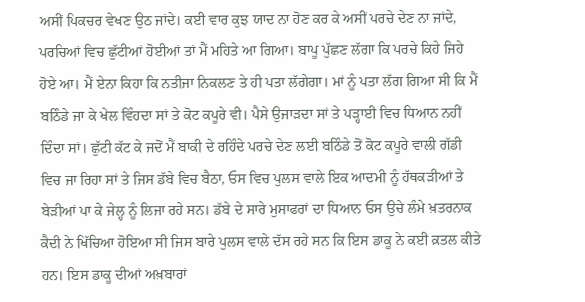ਅਸੀਂ ਪਿਕਚਰ ਵੇਖਣ ਉਠ ਜਾਂਦੇ। ਕਈ ਵਾਰ ਕੁਝ ਯਾਦ ਨਾ ਹੋਣ ਕਰ ਕੇ ਅਸੀਂ ਪਰਚੇ ਦੇਣ ਨਾ ਜਾਂਦੇ, ਪਰਚਿਆਂ ਵਿਚ ਛੁੱਟੀਆਂ ਹੋਈਆਂ ਤਾਂ ਮੈਂ ਮਹਿਤੇ ਆ ਗਿਆ। ਬਾਪੂ ਪੁੱਛਣ ਲੱਗਾ ਕਿ ਪਰਚੇ ਕਿਹੇ ਜਿਹੇ ਹੋਏ ਆ। ਮੈਂ ਏਨਾ ਕਿਹਾ ਕਿ ਨਤੀਜਾ ਨਿਕਲਣ ਤੇ ਹੀ ਪਤਾ ਲੱਗੇਗਾ। ਮਾਂ ਨੂੰ ਪਤਾ ਲੱਗ ਗਿਆ ਸੀ ਕਿ ਮੈਂ ਬਠਿੰਡੇ ਜਾ ਕੇ ਖੇਲ ਵਿੰਹਦਾ ਸਾਂ ਤੇ ਕੋਟ ਕਪੂਰੇ ਵੀ। ਪੈਸੇ ਉਜਾੜਦਾ ਸਾਂ ਤੇ ਪੜ੍ਹਾਈ ਵਿਚ ਧਿਆਨ ਨਹੀਂ ਦਿੰਦਾ ਸਾਂ। ਛੁੱਟੀ ਕੱਟ ਕੇ ਜਦੋਂ ਮੈਂ ਬਾਕੀ ਦੇ ਰਹਿੰਦੇ ਪਰਚੇ ਦੇਣ ਲਈ ਬਠਿੰਡੇ ਤੋਂ ਕੋਟ ਕਪੂਰੇ ਵਾਲੀ ਗੱਡੀ ਵਿਚ ਜਾ ਰਿਹਾ ਸਾਂ ਤੇ ਜਿਸ ਡੱਬੇ ਵਿਚ ਬੈਠਾ, ਓਸ ਵਿਚ ਪੁਲਸ ਵਾਲੇ ਇਕ ਆਦਮੀ ਨੂੰ ਹੱਥਕੜੀਆਂ ਤੇ ਬੇੜੀਆਂ ਪਾ ਕੇ ਜੇਲ੍ਹ ਨੂੰ ਲਿਜਾ ਰਹੇ ਸਨ। ਡੱਬੇ ਦੇ ਸਾਰੇ ਮੁਸਾਫਰਾਂ ਦਾ ਧਿਆਨ ਓਸ ਉਚੇ ਲੰਮੇ ਖ਼ਤਰਨਾਕ ਕੈਦੀ ਨੇ ਖਿੱਚਿਆ ਹੋਇਆ ਸੀ ਜਿਸ ਬਾਰੇ ਪੁਲਸ ਵਾਲੇ ਦੱਸ ਰਹੇ ਸਨ ਕਿ ਇਸ ਡਾਕੂ ਨੇ ਕਈ ਕ਼ਤਲ ਕੀਤੇ ਹਨ। ਇਸ ਡਾਕੂ ਦੀਆਂ ਅਖ਼ਬਾਰਾਂ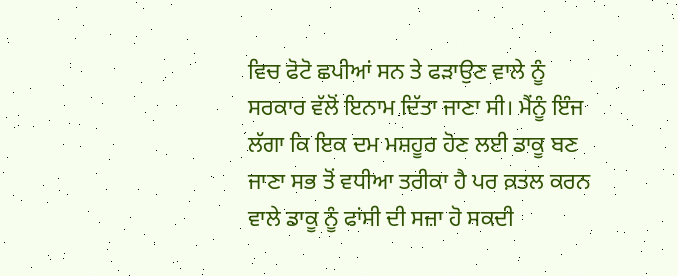ਵਿਚ ਫੋਟੋ ਛਪੀਆਂ ਸਨ ਤੇ ਫੜਾਉਣ ਵਾਲੇ ਨੂੰ ਸਰਕਾਰ ਵੱਲੋਂ ਇਨਾਮ ਦਿੱਤਾ ਜਾਣਾ ਸੀ। ਮੈਂਨੂੰ ਇੰਜ ਲੱਗਾ ਕਿ ਇਕ ਦਮ ਮਸ਼ਹੂਰ ਹੋਣ ਲਈ ਡਾਕੂ ਬਣ ਜਾਣਾ ਸਭ ਤੋਂ ਵਧੀਆ ਤਰੀਕਾ ਹੈ ਪਰ ਕ਼ਤਲ ਕਰਨ ਵਾਲੇ ਡਾਕੂ ਨੂੰ ਫਾਂਸੀ ਦੀ ਸਜ਼ਾ ਹੋ ਸਕਦੀ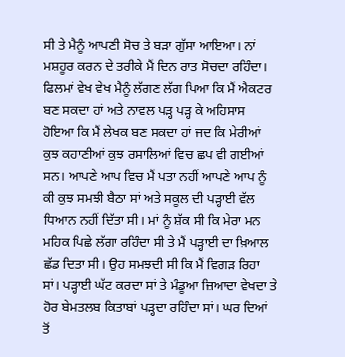ਸੀ ਤੇ ਮੈਨੂੰ ਆਪਣੀ ਸੋਚ ਤੇ ਬੜਾ ਗੁੱਸਾ ਆਇਆ। ਨਾਂ ਮਸ਼ਹੂਰ ਕਰਨ ਦੇ ਤਰੀਕੇ ਮੈਂ ਦਿਨ ਰਾਤ ਸੋਚਦਾ ਰਹਿੰਦਾ। ਫਿਲਮਾਂ ਵੇਖ ਵੇਖ ਮੈਨੂੰ ਲੱਗਣ ਲੱਗ ਪਿਆ ਕਿ ਮੈਂ ਐਕਟਰ ਬਣ ਸਕਦਾ ਹਾਂ ਅਤੇ ਨਾਵਲ ਪੜ੍ਹ ਪੜ੍ਹ ਕੇ ਅਹਿਸਾਸ ਹੋਇਆ ਕਿ ਮੈਂ ਲੇਖਕ ਬਣ ਸਕਦਾ ਹਾਂ ਜਦ ਕਿ ਮੇਰੀਆਂ ਕੁਝ ਕਹਾਣੀਆਂ ਕੁਝ ਰਸਾਲਿਆਂ ਵਿਚ ਛਪ ਵੀ ਗਈਆਂ ਸਨ। ਆਪਣੇ ਆਪ ਵਿਚ ਮੈਂ ਪਤਾ ਨਹੀਂ ਆਪਣੇ ਆਪ ਨੂੰ ਕੀ ਕੁਝ ਸਮਝੀ ਬੈਠਾ ਸਾਂ ਅਤੇ ਸਕੂਲ ਦੀ ਪੜ੍ਹਾਈ ਵੱਲ ਧਿਆਨ ਨਹੀਂ ਦਿੱਤਾ ਸੀ। ਮਾਂ ਨੂੰ ਸ਼ੱਕ ਸੀ ਕਿ ਮੇਰਾ ਮਨ ਮਹਿਕ ਪਿਛੇ ਲੱਗਾ ਰਹਿੰਦਾ ਸੀ ਤੇ ਮੈਂ ਪੜ੍ਹਾਈ ਦਾ ਖ਼ਿਆਲ ਛੱਡ ਦਿਤਾ ਸੀ। ਉਹ ਸਮਝਦੀ ਸੀ ਕਿ ਮੈਂ ਵਿਗੜ ਰਿਹਾ ਸਾਂ। ਪੜ੍ਹਾਈ ਘੱਟ ਕਰਦਾ ਸਾਂ ਤੇ ਮੰਡੂਆ ਜ਼ਿਆਦਾ ਵੇਖਦਾ ਤੇ ਹੋਰ ਬੇਮਤਲਬ ਕਿਤਾਬਾਂ ਪੜ੍ਹਦਾ ਰਹਿੰਦਾ ਸਾਂ। ਘਰ ਦਿਆਂ ਤੋਂ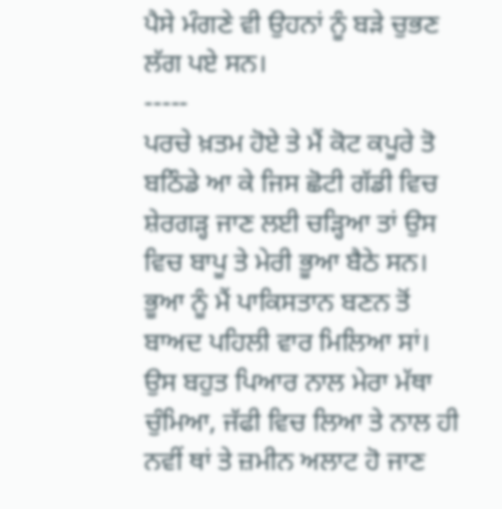ਪੈਸੇ ਮੰਗਣੇ ਵੀ ਉਹਨਾਂ ਨੂੰ ਬੜੇ ਚੁਭਣ ਲੱਗ ਪਏ ਸਨ।
-----
ਪਰਚੇ ਖ਼ਤਮ ਹੋਏ ਤੇ ਮੈਂ ਕੋਟ ਕਪੂਰੇ ਤੋ ਬਠਿੰਡੇ ਆ ਕੇ ਜਿਸ ਛੋਟੀ ਗੱਡੀ ਵਿਚ ਸ਼ੇਰਗੜ੍ਹ ਜਾਣ ਲਈ ਚੜ੍ਹਿਆ ਤਾਂ ਉਸ ਵਿਚ ਬਾਪੂ ਤੇ ਮੇਰੀ ਭੂਆ ਬੈਠੇ ਸਨ। ਭੂਆ ਨੂੰ ਮੈਂ ਪਾਕਿਸਤਾਨ ਬਣਨ ਤੋਂ ਬਾਅਦ ਪਹਿਲੀ ਵਾਰ ਮਿਲਿਆ ਸਾਂ। ਉਸ ਬਹੁਤ ਪਿਆਰ ਨਾਲ ਮੇਰਾ ਮੱਥਾ ਚੁੰਮਿਆ, ਜੱਫੀ ਵਿਚ ਲਿਆ ਤੇ ਨਾਲ ਹੀ ਨਵੀਂ ਥਾਂ ਤੇ ਜ਼ਮੀਨ ਅਲਾਟ ਹੋ ਜਾਣ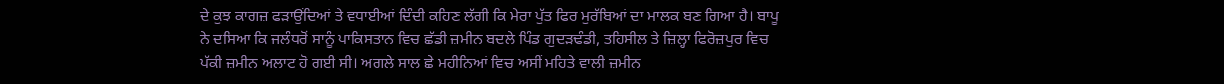ਦੇ ਕੁਝ ਕਾਗਜ਼ ਫੜਾਉਂਦਿਆਂ ਤੇ ਵਧਾਈਆਂ ਦਿੰਦੀ ਕਹਿਣ ਲੱਗੀ ਕਿ ਮੇਰਾ ਪੁੱਤ ਫਿਰ ਮੁਰੱਬਿਆਂ ਦਾ ਮਾਲਕ ਬਣ ਗਿਆ ਹੈ। ਬਾਪੂ ਨੇ ਦਸਿਆ ਕਿ ਜਲੰਧਰੋਂ ਸਾਨੂੰ ਪਾਕਿਸਤਾਨ ਵਿਚ ਛੱਡੀ ਜ਼ਮੀਨ ਬਦਲੇ ਪਿੰਡ ਗੁਦੜਢੰਡੀ, ਤਹਿਸੀਲ ਤੇ ਜ਼ਿਲ੍ਹਾ ਫਿਰੋਜ਼ਪੁਰ ਵਿਚ ਪੱਕੀ ਜ਼ਮੀਨ ਅਲਾਟ ਹੋ ਗਈ ਸੀ। ਅਗਲੇ ਸਾਲ ਛੇ ਮਹੀਨਿਆਂ ਵਿਚ ਅਸੀਂ ਮਹਿਤੇ ਵਾਲੀ ਜ਼ਮੀਨ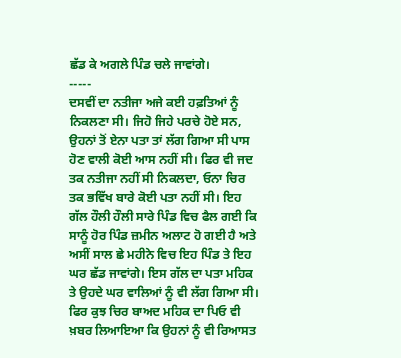ਛੱਡ ਕੇ ਅਗਲੇ ਪਿੰਡ ਚਲੇ ਜਾਵਾਂਗੇ।
-----
ਦਸਵੀਂ ਦਾ ਨਤੀਜਾ ਅਜੇ ਕਈ ਹਫ਼ਤਿਆਂ ਨੂੰ ਨਿਕਲਣਾ ਸੀ। ਜਿਹੋ ਜਿਹੇ ਪਰਚੇ ਹੋਏ ਸਨ, ਉਹਨਾਂ ਤੋਂ ਏਨਾ ਪਤਾ ਤਾਂ ਲੱਗ ਗਿਆ ਸੀ ਪਾਸ ਹੋਣ ਵਾਲੀ ਕੋਈ ਆਸ ਨਹੀਂ ਸੀ। ਫਿਰ ਵੀ ਜਦ ਤਕ ਨਤੀਜਾ ਨਹੀਂ ਸੀ ਨਿਕਲਦਾ, ਓਨਾ ਚਿਰ ਤਕ ਭਵਿੱਖ ਬਾਰੇ ਕੋਈ ਪਤਾ ਨਹੀਂ ਸੀ। ਇਹ ਗੱਲ ਹੌਲੀ ਹੌਲੀ ਸਾਰੇ ਪਿੰਡ ਵਿਚ ਫੈਲ ਗਈ ਕਿ ਸਾਨੂੰ ਹੋਰ ਪਿੰਡ ਜ਼ਮੀਨ ਅਲਾਟ ਹੋ ਗਈ ਹੈ ਅਤੇ ਅਸੀਂ ਸਾਲ ਛੇ ਮਹੀਨੇ ਵਿਚ ਇਹ ਪਿੰਡ ਤੇ ਇਹ ਘਰ ਛੱਡ ਜਾਵਾਂਗੇ। ਇਸ ਗੱਲ ਦਾ ਪਤਾ ਮਹਿਕ ਤੇ ਉਹਦੇ ਘਰ ਵਾਲਿਆਂ ਨੂੰ ਵੀ ਲੱਗ ਗਿਆ ਸੀ। ਫਿਰ ਕੁਝ ਚਿਰ ਬਾਅਦ ਮਹਿਕ ਦਾ ਪਿਓ ਵੀ ਖ਼ਬਰ ਲਿਆਇਆ ਕਿ ਉਹਨਾਂ ਨੂੰ ਵੀ ਰਿਆਸਤ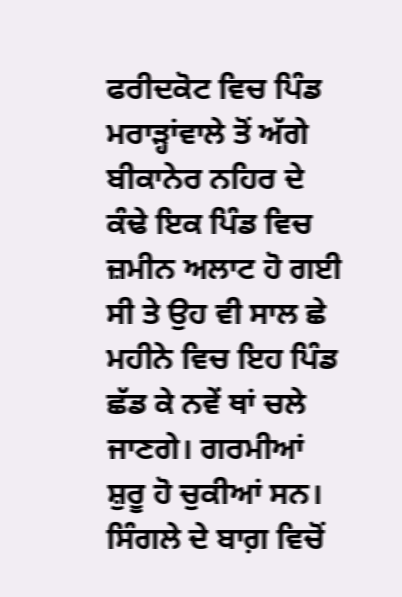ਫਰੀਦਕੋਟ ਵਿਚ ਪਿੰਡ ਮਰਾੜ੍ਹਾਂਵਾਲੇ ਤੋਂ ਅੱਗੇ ਬੀਕਾਨੇਰ ਨਹਿਰ ਦੇ ਕੰਢੇ ਇਕ ਪਿੰਡ ਵਿਚ ਜ਼ਮੀਨ ਅਲਾਟ ਹੋ ਗਈ ਸੀ ਤੇ ਉਹ ਵੀ ਸਾਲ ਛੇ ਮਹੀਨੇ ਵਿਚ ਇਹ ਪਿੰਡ ਛੱਡ ਕੇ ਨਵੇਂ ਥਾਂ ਚਲੇ ਜਾਣਗੇ। ਗਰਮੀਆਂ ਸ਼ੁਰੂ ਹੋ ਚੁਕੀਆਂ ਸਨ। ਸਿੰਗਲੇ ਦੇ ਬਾਗ਼ ਵਿਚੋਂ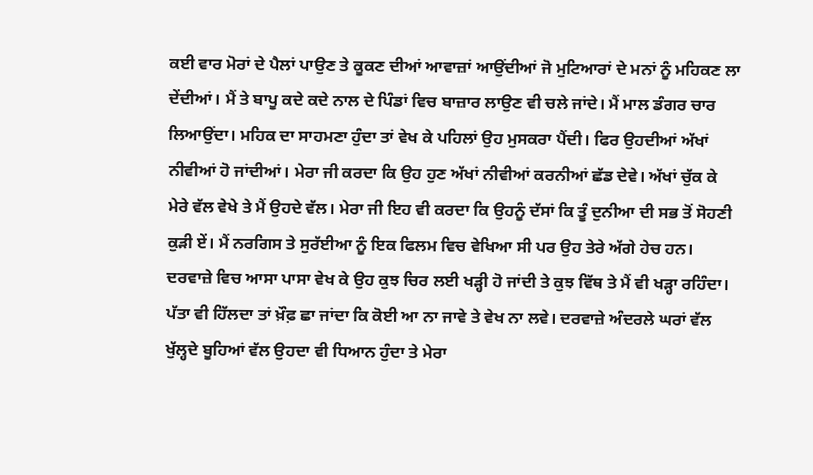ਕਈ ਵਾਰ ਮੋਰਾਂ ਦੇ ਪੈਲਾਂ ਪਾਉਣ ਤੇ ਕੂਕਣ ਦੀਆਂ ਆਵਾਜ਼ਾਂ ਆਉਂਦੀਆਂ ਜੋ ਮੁਟਿਆਰਾਂ ਦੇ ਮਨਾਂ ਨੂੰ ਮਹਿਕਣ ਲਾ ਦੇਂਦੀਆਂ। ਮੈਂ ਤੇ ਬਾਪੂ ਕਦੇ ਕਦੇ ਨਾਲ ਦੇ ਪਿੰਡਾਂ ਵਿਚ ਬਾਜ਼ਾਰ ਲਾਉਣ ਵੀ ਚਲੇ ਜਾਂਦੇ। ਮੈਂ ਮਾਲ ਡੰਗਰ ਚਾਰ ਲਿਆਉਂਦਾ। ਮਹਿਕ ਦਾ ਸਾਹਮਣਾ ਹੁੰਦਾ ਤਾਂ ਵੇਖ ਕੇ ਪਹਿਲਾਂ ਉਹ ਮੁਸਕਰਾ ਪੈਂਦੀ। ਫਿਰ ਉਹਦੀਆਂ ਅੱਖਾਂ ਨੀਵੀਆਂ ਹੋ ਜਾਂਦੀਆਂ। ਮੇਰਾ ਜੀ ਕਰਦਾ ਕਿ ਉਹ ਹੁਣ ਅੱਖਾਂ ਨੀਵੀਆਂ ਕਰਨੀਆਂ ਛੱਡ ਦੇਵੇ। ਅੱਖਾਂ ਚੁੱਕ ਕੇ ਮੇਰੇ ਵੱਲ ਵੇਖੇ ਤੇ ਮੈਂ ਉਹਦੇ ਵੱਲ। ਮੇਰਾ ਜੀ ਇਹ ਵੀ ਕਰਦਾ ਕਿ ਉਹਨੂੰ ਦੱਸਾਂ ਕਿ ਤੂੰ ਦੁਨੀਆ ਦੀ ਸਭ ਤੋਂ ਸੋਹਣੀ ਕੁੜੀ ਏਂ। ਮੈਂ ਨਰਗਿਸ ਤੇ ਸੁਰੱਈਆ ਨੂੰ ਇਕ ਫਿਲਮ ਵਿਚ ਵੇਖਿਆ ਸੀ ਪਰ ਉਹ ਤੇਰੇ ਅੱਗੇ ਹੇਚ ਹਨ। ਦਰਵਾਜ਼ੇ ਵਿਚ ਆਸਾ ਪਾਸਾ ਵੇਖ ਕੇ ਉਹ ਕੁਝ ਚਿਰ ਲਈ ਖੜ੍ਹੀ ਹੋ ਜਾਂਦੀ ਤੇ ਕੁਝ ਵਿੱਥ ਤੇ ਮੈਂ ਵੀ ਖੜ੍ਹਾ ਰਹਿੰਦਾ। ਪੱਤਾ ਵੀ ਹਿੱਲਦਾ ਤਾਂ ਖ਼ੌਫ਼ ਛਾ ਜਾਂਦਾ ਕਿ ਕੋਈ ਆ ਨਾ ਜਾਵੇ ਤੇ ਵੇਖ ਨਾ ਲਵੇ। ਦਰਵਾਜ਼ੇ ਅੰਦਰਲੇ ਘਰਾਂ ਵੱਲ ਖੁੱਲ੍ਹਦੇ ਬੂਹਿਆਂ ਵੱਲ ਉਹਦਾ ਵੀ ਧਿਆਨ ਹੁੰਦਾ ਤੇ ਮੇਰਾ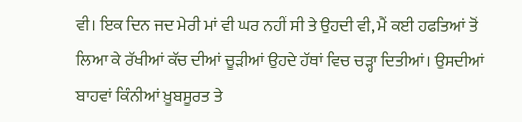ਵੀ। ਇਕ ਦਿਨ ਜਦ ਮੇਰੀ ਮਾਂ ਵੀ ਘਰ ਨਹੀਂ ਸੀ ਤੇ ਉਹਦੀ ਵੀ, ਮੈਂ ਕਈ ਹਫਤਿਆਂ ਤੋਂ ਲਿਆ ਕੇ ਰੱਖੀਆਂ ਕੱਚ ਦੀਆਂ ਚੂੜੀਆਂ ਉਹਦੇ ਹੱਥਾਂ ਵਿਚ ਚੜ੍ਹਾ ਦਿਤੀਆਂ। ਉਸਦੀਆਂ ਬਾਹਵਾਂ ਕਿੰਨੀਆਂ ਖ਼ੂਬਸੂਰਤ ਤੇ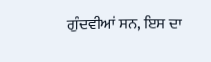ਗੁੰਦਵੀਆਂ ਸਨ, ਇਸ ਦਾ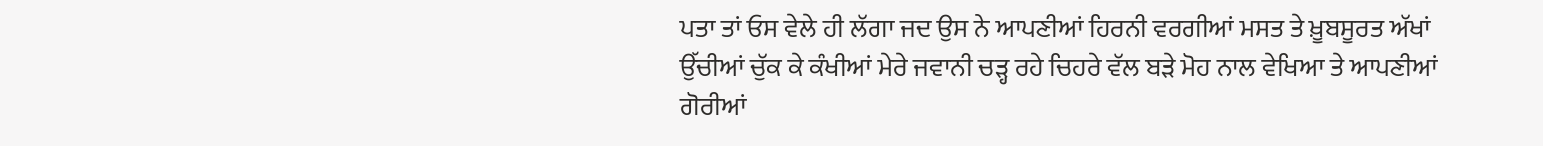ਪਤਾ ਤਾਂ ਓਸ ਵੇਲੇ ਹੀ ਲੱਗਾ ਜਦ ਉਸ ਨੇ ਆਪਣੀਆਂ ਹਿਰਨੀ ਵਰਗੀਆਂ ਮਸਤ ਤੇ ਖ਼ੂਬਸੂਰਤ ਅੱਖਾਂ ਉੱਚੀਆਂ ਚੁੱਕ ਕੇ ਕੰਖੀਆਂ ਮੇਰੇ ਜਵਾਨੀ ਚੜ੍ਹ ਰਹੇ ਚਿਹਰੇ ਵੱਲ ਬੜੇ ਮੋਹ ਨਾਲ ਵੇਖਿਆ ਤੇ ਆਪਣੀਆਂ ਗੋਰੀਆਂ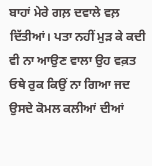ਬਾਹਾਂ ਮੇਰੇ ਗਲ਼ ਦਵਾਲੇ ਵਲ਼ ਦਿੱਤੀਆਂ। ਪਤਾ ਨਹੀਂ ਮੁੜ ਕੇ ਕਦੀ ਵੀ ਨਾ ਆਉਣ ਵਾਲਾ ਉਹ ਵਕ਼ਤ ਓਥੇ ਰੁਕ ਕਿਉਂ ਨਾ ਗਿਆ ਜਦ ਉਸਦੇ ਕੋਮਲ ਕਲੀਆਂ ਦੀਆਂ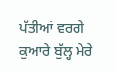ਪੱਤੀਆਂ ਵਰਗੇ ਕੁਆਰੇ ਬੁੱਲ੍ਹ ਮੇਰੇ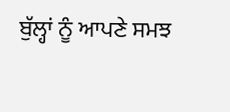ਬੁੱਲ੍ਹਾਂ ਨੂੰ ਆਪਣੇ ਸਮਝ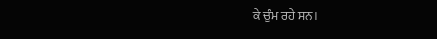ਕੇ ਚੁੰਮ ਰਹੇ ਸਨ।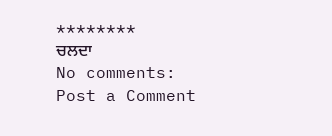********
ਚਲਦਾ
No comments:
Post a Comment